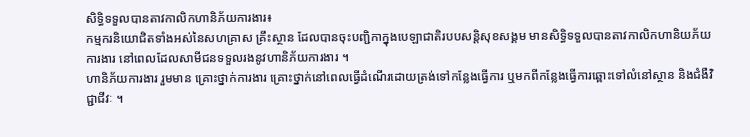សិទ្ធិទទួលបានតាវកាលិកហានិភ័យការងារ៖
កម្មករនិយោជិតទាំងអស់នៃសហគ្រាស គ្រឹះស្ថាន ដែលបានចុះបញ្ជិកាក្នុងបេឡាជាតិរបបសន្តិសុខសង្គម មានសិទ្ធិទទួលបានតាវកាលិកហានិយភ័យការងារ នៅពេលដែលសាមីជនទទួលរងនូវហានិភ័យការងារ ។
ហានិភ័យការងារ រួមមាន គ្រោះថ្នាក់ការងារ គ្រោះថ្នាក់នៅពេលធ្វើដំណើរដោយត្រង់ទៅកន្លែងធ្វើការ ឬមកពីកន្លែងធ្វើការឆ្ពោះទៅលំនៅស្ថាន និងជំងឺវិជ្ជាជីវៈ ។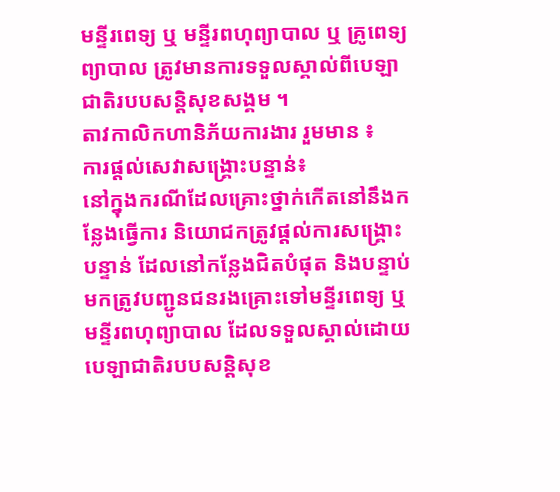មន្ទីរពេទ្យ ឬ មន្ទីរពហុព្យាបាល ឬ គ្រូពេទ្យព្យាបាល ត្រូវមានការទទួលស្គាល់ពីបេឡាជាតិរបបសន្តិសុខសង្គម ។
តាវកាលិកហានិភ័យការងារ រួមមាន ៖
ការផ្ដល់សេវាសង្រ្គោះបន្ទាន់៖
នៅក្នុងករណីដែលគ្រោះថ្នាក់កើតនៅនឹងកន្លែងធ្វើការ និយោជកត្រូវផ្ដល់ការសង្រ្គោះបន្ទាន់ ដែលនៅកន្លែងជិតបំផុត និងបន្ទាប់មកត្រូវបញ្ជូនជនរងគ្រោះទៅមន្ទីរពេទ្យ ឬមន្ទីរពហុព្យាបាល ដែលទទួលស្គាល់ដោយបេឡាជាតិរបបសន្តិសុខ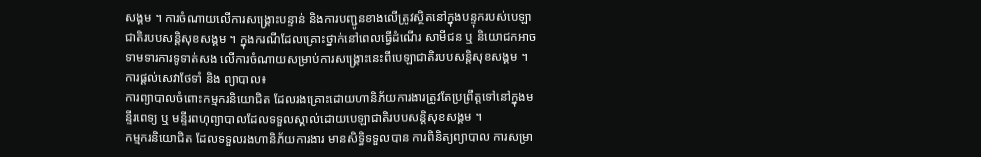សង្គម ។ ការចំណាយលើការសង្គ្រោះបន្ទាន់ និងការបញ្ជូនខាងលើត្រូវស្ថិតនៅក្នុងបន្ទុករបស់បេឡាជាតិរបបសន្តិសុខសង្គម ។ ក្នុងករណីដែលគ្រោះថ្នាក់នៅពេលធ្វើដំណើរ សាមីជន ឬ និយោជកអាចទាមទារការទូទាត់សង លើការចំណាយសម្រាប់ការសង្គ្រោះនេះពីបេឡាជាតិរបបសន្តិសុខសង្គម ។
ការផ្ដល់សេវាថែទាំ និង ព្យាបាល៖
ការព្យាបាលចំពោះកម្មករនិយោជិត ដែលរងគ្រោះដោយហានិភ័យការងារត្រូវតែប្រព្រឹត្តទៅនៅក្នុងមន្ទីរពេទ្យ ឬ មន្ទីរពហុព្យាបាលដែលទទួលស្គាល់ដោយបេឡាជាតិរបបសន្តិសុខសង្គម ។
កម្មករនិយោជិត ដែលទទួលរងហានិភ័យការងារ មានសិទ្ធិទទួលបាន ការពិនិត្យព្យាបាល ការសម្រា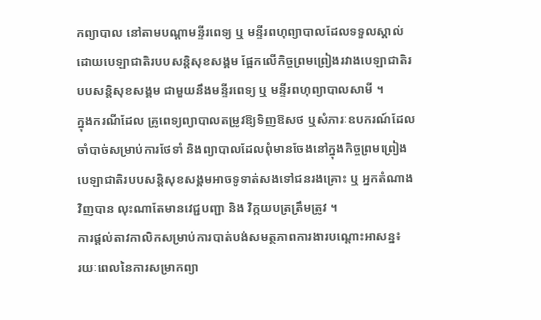កព្យាបាល នៅតាមបណ្ដាមន្ទីរពេទ្យ ឬ មន្ទីរពហុព្យាបាលដែលទទួលស្គាល់ដោយបេឡាជាតិរបបសន្តិសុខសង្គម ផ្អែកលើកិច្ចព្រមព្រៀងរវាងបេឡាជាតិរបបសន្តិសុខសង្គម ជាមួយនឹងមន្ទីរពេទ្យ ឬ មន្ទីរពហុព្យាបាលសាមី ។
ក្នុងករណីដែល គ្រូពេទ្យព្យាបាលតម្រូវឱ្យទិញឱសថ ឬសំភារៈឧបករណ៍ដែលចាំបាច់សម្រាប់ការថែទាំ និងព្យាបាលដែលពុំមានចែងនៅក្នុងកិច្ចព្រមព្រៀង បេឡាជាតិរបបសន្តិសុខសង្គមអាចទូទាត់សងទៅជនរងគ្រោះ ឬ អ្នកតំណាងវិញបាន លុះណាតែមានវេជ្ជបញ្ជា និង វិក្កយបត្រត្រឹមត្រូវ ។
ការផ្ដល់តាវកាលិកសម្រាប់ការបាត់បង់សមត្ថភាពការងារបណ្ដោះអាសន្ន៖
រយៈពេលនៃការសម្រាកព្យា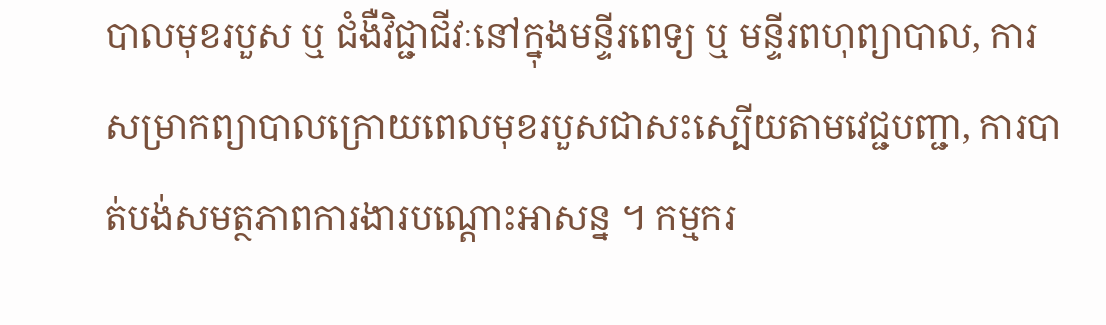បាលមុខរបួស ឬ ជំងឺវិជ្ជាជីវៈនៅក្នុងមន្ទីរពេទ្យ ឬ មន្ទីរពហុព្យាបាល, ការសម្រាកព្យាបាលក្រោយពេលមុខរបួសជាសះស្បើយតាមវេជ្ជបញ្ជា, ការបាត់បង់សមត្ថភាពការងារបណ្ដោះអាសន្ន ។ កម្មករ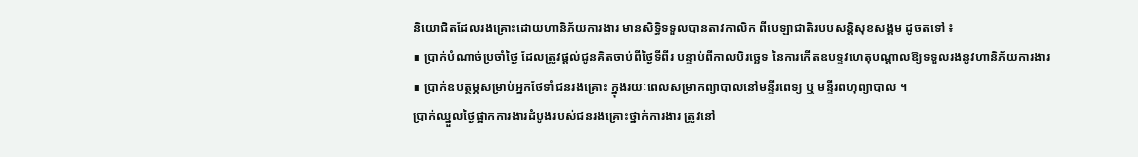និយោជិតដែលរងគ្រោះដោយហានិភ័យការងារ មានសិទ្ធិទទួលបានតាវកាលិក ពីបេឡាជាតិរបបសន្តិសុខសង្គម ដូចតទៅ ៖
∎ ប្រាក់បំណាច់ប្រចាំថ្ងៃ ដែលត្រូវផ្ដល់ជូនគិតចាប់ពីថ្ងៃទីពីរ បន្ទាប់ពីកាលបិរច្ឆេទ នៃការកើតឧបទ្ទវហេតុបណ្ដាលឱ្យទទួលរងនូវហានិភ័យការងារ
∎ ប្រាក់ឧបត្ថម្ភសម្រាប់អ្នកថែទាំជនរងគ្រោះ ក្នុងរយៈពេលសម្រាកព្យាបាលនៅមន្ទីរពេទ្យ ឬ មន្ទីរពហុព្យាបាល ។
ប្រាក់ឈ្នួលថ្ងៃផ្អាកការងារដំបូងរបស់ជនរងគ្រោះថ្នាក់ការងារ ត្រូវនៅ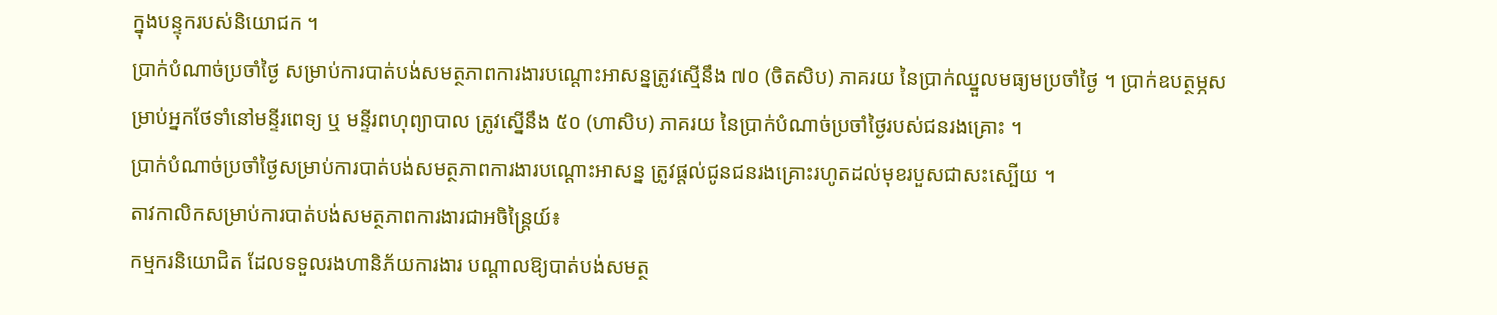ក្នុងបន្ទុករបស់និយោជក ។
ប្រាក់បំណាច់ប្រចាំថ្ងៃ សម្រាប់ការបាត់បង់សមត្ថភាពការងារបណ្ដោះអាសន្នត្រូវស្មើនឹង ៧០ (ចិតសិប) ភាគរយ នៃប្រាក់ឈ្នួលមធ្យមប្រចាំថ្ងៃ ។ ប្រាក់ឧបត្ថម្ភសម្រាប់អ្នកថែទាំនៅមន្ទីរពេទ្យ ឬ មន្ទីរពហុព្យាបាល ត្រូវស្នើនឹង ៥០ (ហាសិប) ភាគរយ នៃប្រាក់បំណាច់ប្រចាំថ្ងៃរបស់ជនរងគ្រោះ ។
ប្រាក់បំណាច់ប្រចាំថ្ងៃសម្រាប់ការបាត់បង់សមត្ថភាពការងារបណ្ដោះអាសន្ន ត្រូវផ្ដល់ជូនជនរងគ្រោះរហូតដល់មុខរបួសជាសះស្បើយ ។
តាវកាលិកសម្រាប់ការបាត់បង់សមត្ថភាពការងារជាអចិន្រ្តៃយ៍៖
កម្មករនិយោជិត ដែលទទួលរងហានិភ័យការងារ បណ្ដាលឱ្យបាត់បង់សមត្ថ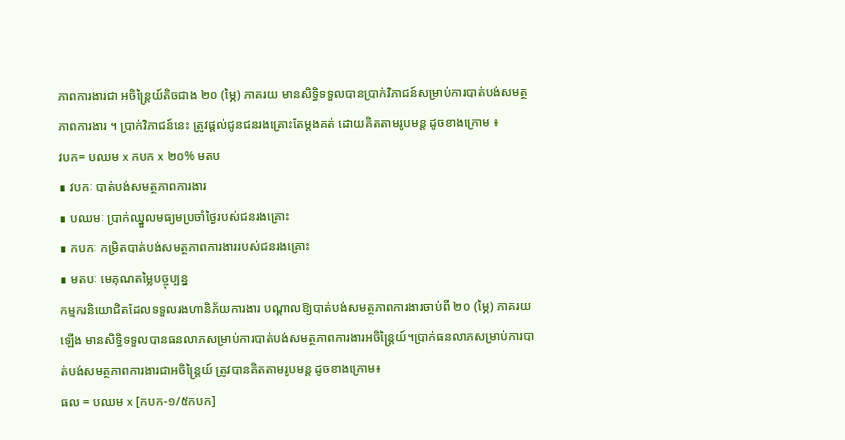ភាពការងារជា អចិន្រ្តៃយ៍តិចជាង ២០ (ម្ភៃ) ភាគរយ មានសិទ្ធិទទួលបានប្រាក់វិភាជន៍សម្រាប់ការបាត់បង់សមត្ថភាពការងារ ។ ប្រាក់វិភាជន៍នេះ ត្រូវផ្តល់ជូនជនរងគ្រោះតែម្តងគត់ ដោយគិតតាមរូបមន្ត ដូចខាងក្រោម ៖
វបក= បឈម x កបក x ២០% មតប
∎ វបកៈ បាត់បង់សមត្ថភាពការងារ
∎ បឈមៈ ប្រាក់ឈ្នួលមធ្យមប្រចាំថ្ងៃរបស់ជនរងគ្រោះ
∎ កបកៈ កម្រិតបាត់បង់សមត្ថភាពការងាររបស់ជនរងគ្រោះ
∎ មតបៈ មេគុណតម្លៃបច្ចុប្បន្ន
កម្មករនិយោជិតដែលទទួលរងហានិភ័យការងារ បណ្ដាលឱ្យបាត់បង់សមត្ថភាពការងារចាប់ពី ២០ (ម្ភៃ) ភាគរយឡើង មានសិទ្ធិទទួលបានធនលាភសម្រាប់ការបាត់បង់សមត្ថភាពការងារអចិន្រ្តៃយ៍។ប្រាក់ធនលាភសម្រាប់ការបាត់បង់សមត្ថភាពការងារជាអចិន្រ្តៃយ៍ ត្រូវបានគិតតាមរូបមន្ត ដូចខាងក្រោម៖
ធល = បឈម x [កបក-១/៥កបក]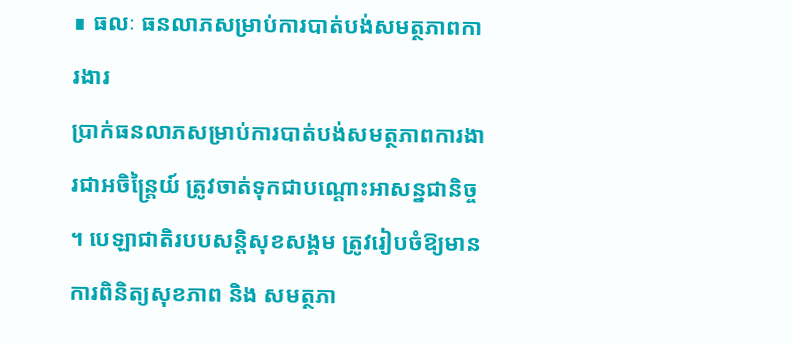∎ ធលៈ ធនលាភសម្រាប់ការបាត់បង់សមត្ថភាពការងារ
ប្រាក់ធនលាភសម្រាប់ការបាត់បង់សមត្ថភាពការងារជាអចិន្រ្តៃយ៍ ត្រូវចាត់ទុកជាបណ្ដោះអាសន្នជានិច្ច ។ បេឡាជាតិរបបសន្តិសុខសង្គម ត្រូវរៀបចំឱ្យមានការពិនិត្យសុខភាព និង សមត្ថភា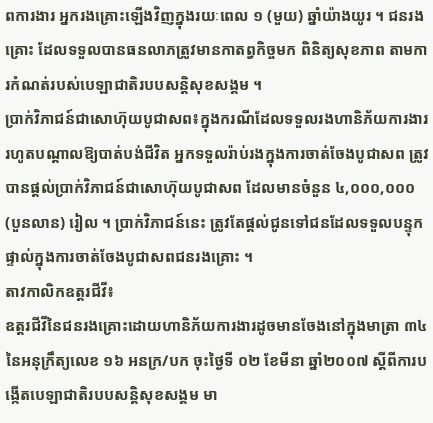ពការងារ អ្នករងគ្រោះឡើងវិញក្នុងរយៈពេល ១ (មួយ) ឆ្នាំយ៉ាងយូរ ។ ជនរងគ្រោះ ដែលទទួលបានធនលាភត្រូវមានកាតព្វកិច្ចមក ពិនិត្យសុខភាព តាមការកំណត់របស់បេឡាជាតិរបបសន្តិសុខសង្គម ។
ប្រាក់វិភាជន៍ជាសោហ៊ុយបូជាសព៖ក្នុងករណីដែលទទួលរងហានិភ័យការងាររហូតបណ្ដាលឱ្យបាត់បង់ជីវិត អ្នកទទួលរ៉ាប់រងក្នុងការចាត់ចែងបូជាសព ត្រូវបានផ្ដល់ប្រាក់វិភាជន៍ជាសោហ៊ុយបូជាសព ដែលមានចំនួន ៤,០០០,០០០ (បួនលាន) រៀល ។ ប្រាក់វិភាជន៍នេះ ត្រូវតែផ្ដល់ជូនទៅជនដែលទទួលបន្ទុកផ្ទាល់ក្នុងការចាត់ចែងបូជាសពជនរងគ្រោះ ។
តាវកាលិកឧត្តរជីវី៖
ឧត្តរជីវីនៃជនរងគ្រោះដោយហានិភ័យការងារដូចមានចែងនៅក្នុងមាត្រា ៣៤ នៃអនុក្រឹត្យលេខ ១៦ អនក្រ/បក ចុះថ្ងៃទី ០២ ខែមីនា ឆ្នាំ២០០៧ ស្ដីពីការបង្កើតបេឡាជាតិរបបសន្តិសុខសង្គម មា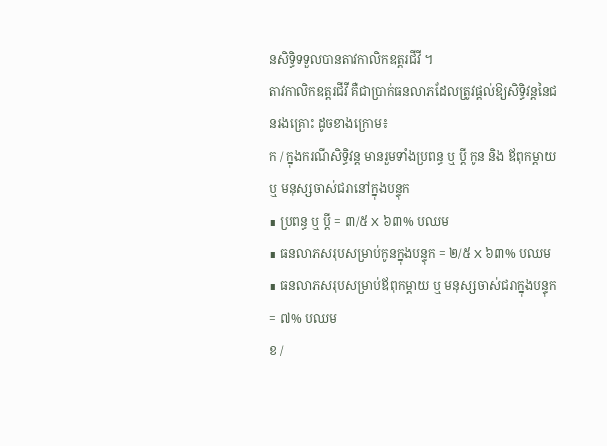នសិទ្ធិទទួលបានតាវកាលិកឧត្តរជីវី ។
តាវកាលិកឧត្តរជីវី គឺជាប្រាក់ធនលាភដែលត្រូវផ្ដល់ឱ្យសិទ្ធិវន្តនៃជនរងគ្រោះ ដូចខាងក្រោម៖
ក / ក្នុងករណីសិទ្ធិវន្ត មានរួមទាំងប្រពន្ធ ឬ ប្តី កូន និង ឪពុកម្តាយ ឬ មនុស្សចាស់ជរានៅក្នុងបន្ទុក
∎ ប្រពន្ធ ឬ ប្ដី = ៣/៥ X ៦៣% បឈម
∎ ធនលាភសរុបសម្រាប់កូនក្នុងបន្ទុក = ២/៥ X ៦៣% បឈម
∎ ធនលាភសរុបសម្រាប់ឪពុកម្ដាយ ឬ មនុស្សចាស់ជរាក្នុងបន្ទុក = ៧% បឈម
ខ /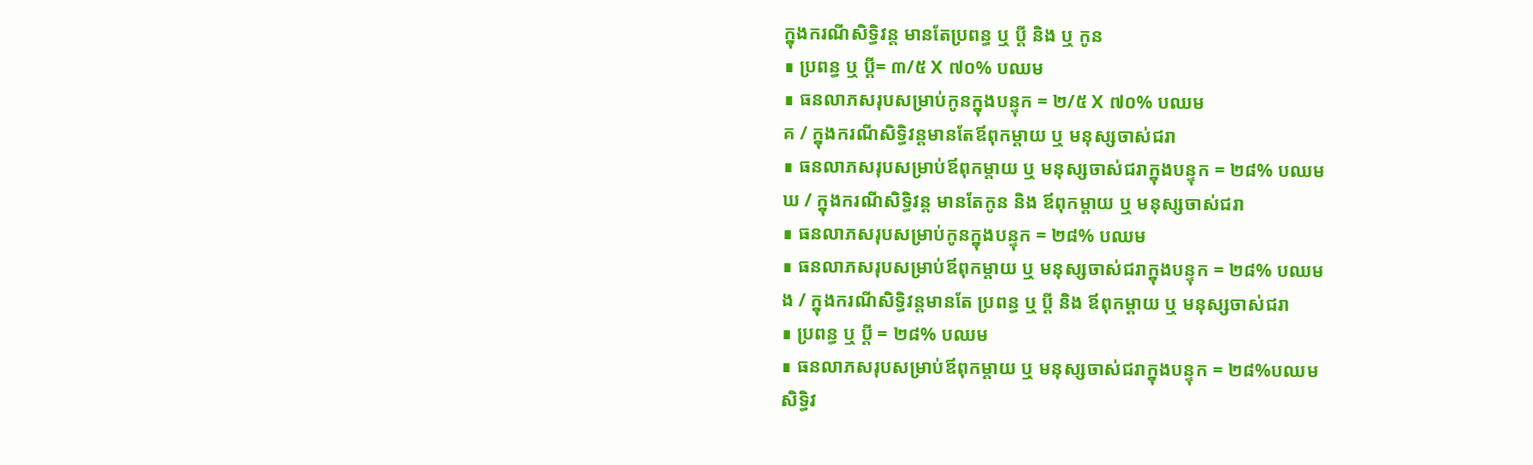ក្នុងករណីសិទ្ធិវន្ត មានតែប្រពន្ធ ឬ ប្តី និង ឬ កូន
∎ ប្រពន្ធ ឬ ប្ដី= ៣/៥ X ៧០% បឈម
∎ ធនលាភសរុបសម្រាប់កូនក្នុងបន្ទុក = ២/៥ X ៧០% បឈម
គ / ក្នុងករណីសិទ្ធិវន្តមានតែឪពុកម្ដាយ ឬ មនុស្សចាស់ជរា
∎ ធនលាភសរុបសម្រាប់ឪពុកម្ដាយ ឬ មនុស្សចាស់ជរាក្នុងបន្ទុក = ២៨% បឈម
ឃ / ក្នុងករណីសិទ្ធិវន្ត មានតែកូន និង ឪពុកម្តាយ ឬ មនុស្សចាស់ជរា
∎ ធនលាភសរុបសម្រាប់កូនក្នុងបន្ទុក = ២៨% បឈម
∎ ធនលាភសរុបសម្រាប់ឪពុកម្ដាយ ឬ មនុស្សចាស់ជរាក្នុងបន្ទុក = ២៨% បឈម
ង / ក្នុងករណីសិទ្ធិវន្តមានតែ ប្រពន្ធ ឬ ប្តី និង ឪពុកម្តាយ ឬ មនុស្សចាស់ជរា
∎ ប្រពន្ធ ឬ ប្ដី = ២៨% បឈម
∎ ធនលាភសរុបសម្រាប់ឪពុកម្ដាយ ឬ មនុស្សចាស់ជរាក្នុងបន្ទុក = ២៨%បឈម
សិទ្ធិវ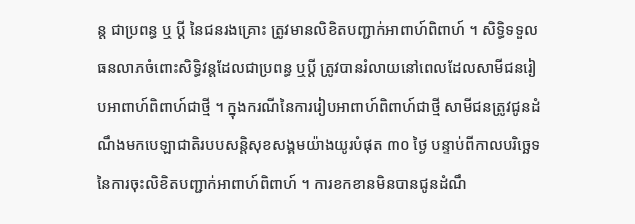ន្ត ជាប្រពន្ធ ឬ ប្ដី នៃជនរងគ្រោះ ត្រូវមានលិខិតបញ្ជាក់អាពាហ៍ពិពាហ៍ ។ សិទ្ធិទទួលធនលាភចំពោះសិទ្ធិវន្តដែលជាប្រពន្ធ ឬប្ដី ត្រូវបានរំលាយនៅពេលដែលសាមីជនរៀបអាពាហ៍ពិពាហ៍ជាថ្មី ។ ក្នុងករណីនៃការរៀបអាពាហ៍ពិពាហ៍ជាថ្មី សាមីជនត្រូវជូនដំណឹងមកបេឡាជាតិរបបសន្តិសុខសង្គមយ៉ាងយូរបំផុត ៣០ ថ្ងៃ បន្ទាប់ពីកាលបរិច្ឆេទនៃការចុះលិខិតបញ្ជាក់អាពាហ៍ពិពាហ៍ ។ ការខកខានមិនបានជូនដំណឹ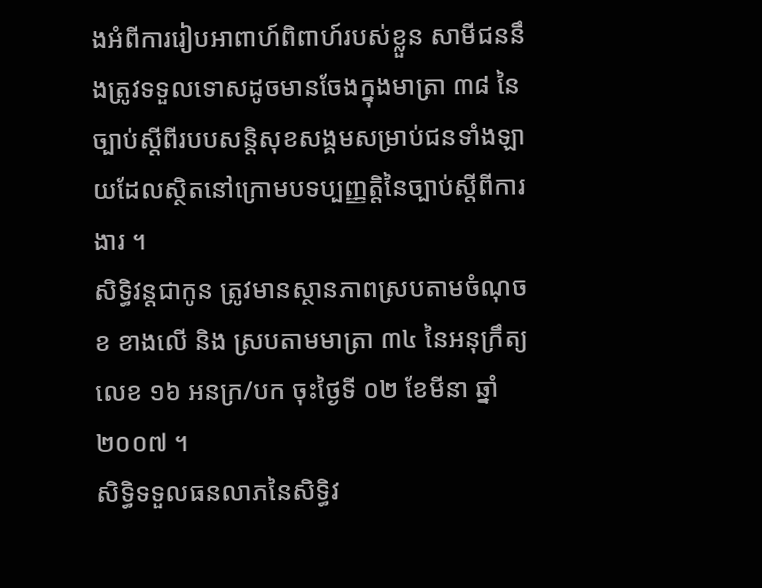ងអំពីការរៀបអាពាហ៍ពិពាហ៍របស់ខ្លួន សាមីជននឹងត្រូវទទួលទោសដូចមានចែងក្នុងមាត្រា ៣៨ នៃច្បាប់ស្ដីពីរបបសន្តិសុខសង្គមសម្រាប់ជនទាំងឡាយដែលស្ថិតនៅក្រោមបទប្បញ្ញត្តិនៃច្បាប់ស្ដីពីការងារ ។
សិទ្ធិវន្តជាកូន ត្រូវមានស្ថានភាពស្របតាមចំណុច ខ ខាងលើ និង ស្របតាមមាត្រា ៣៤ នៃអនុក្រឹត្យលេខ ១៦ អនក្រ/បក ចុះថ្ងៃទី ០២ ខែមីនា ឆ្នាំ២០០៧ ។
សិទ្ធិទទួលធនលាភនៃសិទិ្ធវ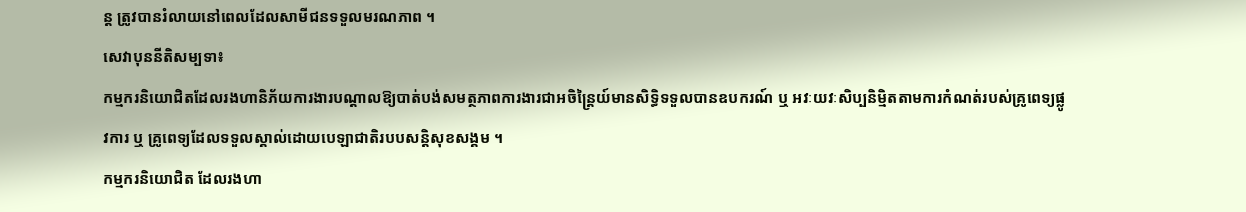ន្ត ត្រូវបានរំលាយនៅពេលដែលសាមីជនទទួលមរណភាព ។
សេវាបុននីតិសម្បទា៖
កម្មករនិយោជិតដែលរងហានិភ័យការងារបណ្ដាលឱ្យបាត់បង់សមត្ថភាពការងារជាអចិន្រ្តៃយ៍មានសិទ្ធិទទួលបានឧបករណ៍ ឬ អវៈយវៈសិប្បនិម្មិតតាមការកំណត់របស់គ្រូពេទ្យផ្លូវការ ឬ គ្រូពេទ្យដែលទទួលស្គាល់ដោយបេឡាជាតិរបបសន្តិសុខសង្គម ។
កម្មករនិយោជិត ដែលរងហា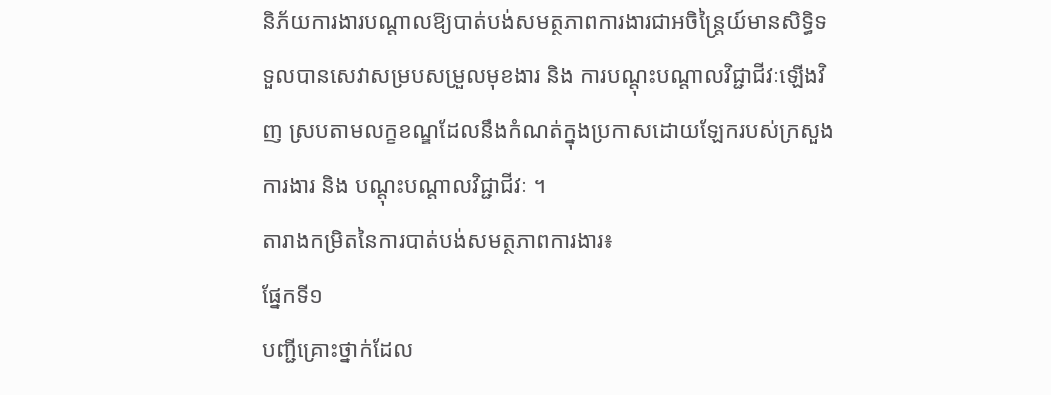និភ័យការងារបណ្ដាលឱ្យបាត់បង់សមត្ថភាពការងារជាអចិន្រ្តៃយ៍មានសិទ្ធិទទួលបានសេវាសម្របសម្រួលមុខងារ និង ការបណ្ដុះបណ្ដាលវិជ្ជាជីវៈឡើងវិញ ស្របតាមលក្ខខណ្ឌដែលនឹងកំណត់ក្នុងប្រកាសដោយឡែករបស់ក្រសួងការងារ និង បណ្ដុះបណ្ដាលវិជ្ជាជីវៈ ។
តារាងកម្រិតនៃការបាត់បង់សមត្ថភាពការងារ៖
ផ្នែកទី១
បញ្ជីគ្រោះថ្នាក់ដែល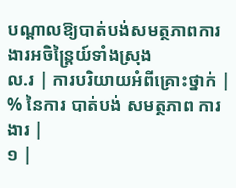បណ្តាលឱ្យបាត់បង់សមត្ថភាពការងារអចិន្ត្រៃយ៍ទាំងស្រុង
ល.រ | ការបរិយាយអំពីគ្រោះថ្នាក់ | % នៃការ បាត់បង់ សមត្ថភាព ការងារ |
១ |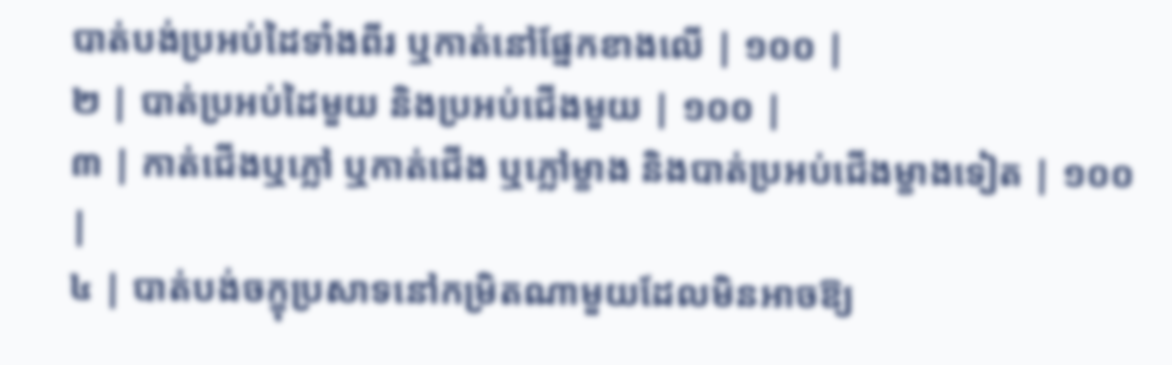បាត់បង់ប្រអប់ដៃទាំងពីរ ឬកាត់នៅផ្នែកខាងលើ | ១០០ |
២ | បាត់ប្រអប់ដៃមួយ និងប្រអប់ជើងមួយ | ១០០ |
៣ | កាត់ជើងឬភ្លៅ ឬកាត់ជើង ឬភ្លៅម្ខាង និងបាត់ប្រអប់ជើងម្ខាងទៀត | ១០០ |
៤ | បាត់បង់ចក្ខុប្រសាទនៅកម្រិតណាមួយដែលមិនអាចឱ្យ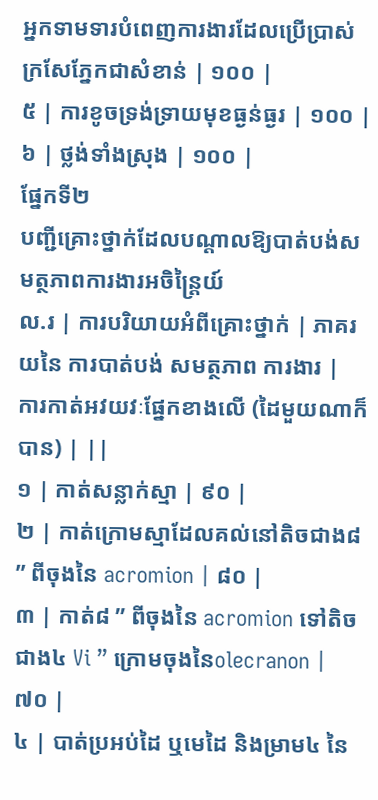អ្នកទាមទារបំពេញការងារដែលប្រើប្រាស់ក្រសែភ្នែកជាសំខាន់ | ១០០ |
៥ | ការខូចទ្រង់ទ្រាយមុខធ្ងន់ធ្ងរ | ១០០ |
៦ | ថ្លង់ទាំងស្រុង | ១០០ |
ផ្នែកទី២
បញ្ជីគ្រោះថ្នាក់ដែលបណ្តាលឱ្យបាត់បង់សមត្ថភាពការងារអចិន្ត្រៃយ៍
ល.រ | ការបរិយាយអំពីគ្រោះថ្នាក់ | ភាគរយនៃ ការបាត់បង់ សមត្ថភាព ការងារ |
ការកាត់អវយវៈផ្នែកខាងលើ (ដៃមួយណាក៏បាន) | ||
១ | កាត់សន្លាក់ស្មា | ៩០ |
២ | កាត់ក្រោមស្មាដែលគល់នៅតិចជាង៨ ” ពីចុងនៃ acromion | ៨០ |
៣ | កាត់៨ ” ពីចុងនៃ acromion ទៅតិចជាង៤ Vi ” ក្រោមចុងនៃolecranon | ៧០ |
៤ | បាត់ប្រអប់ដៃ ឬមេដៃ និងម្រាម៤ នៃ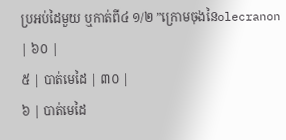ប្រអប់ដៃមួយ ឬកាត់ពី៤ ១/២ ”ក្រោមចុងនៃolecranon | ៦០ |
៥ | បាត់មេដៃ | ៣០ |
៦ | បាត់មេដៃ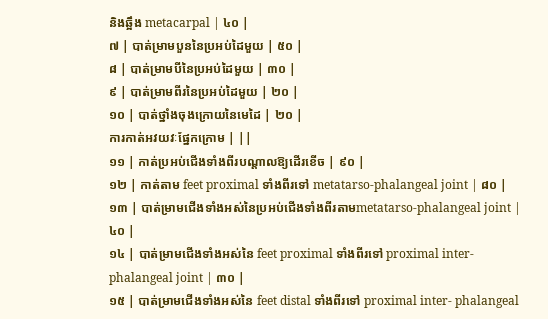និងឆ្អឹង metacarpal | ៤០ |
៧ | បាត់ម្រាមបួននៃប្រអប់ដៃមួយ | ៥០ |
៨ | បាត់ម្រាមបីនៃប្រអប់ដៃមួយ | ៣០ |
៩ | បាត់ម្រាមពីរនៃប្រអប់ដៃមួយ | ២០ |
១០ | បាត់ថ្នាំងចុងក្រោយនៃមេដៃ | ២០ |
ការកាត់អវយវៈផ្នែកក្រោម | ||
១១ | កាត់ប្រអប់ជើងទាំងពីរបណ្តាលឱ្យដើរខើច | ៩០ |
១២ | កាត់តាម feet proximal ទាំងពីរទៅ metatarso-phalangeal joint | ៨០ |
១៣ | បាត់ម្រាមជើងទាំងអស់នៃប្រអប់ជើងទាំងពីរតាមmetatarso-phalangeal joint | ៤០ |
១៤ | បាត់ម្រាមជើងទាំងអស់នៃ feet proximal ទាំងពីរទៅ proximal inter- phalangeal joint | ៣០ |
១៥ | បាត់ម្រាមជើងទាំងអស់នៃ feet distal ទាំងពីរទៅ proximal inter- phalangeal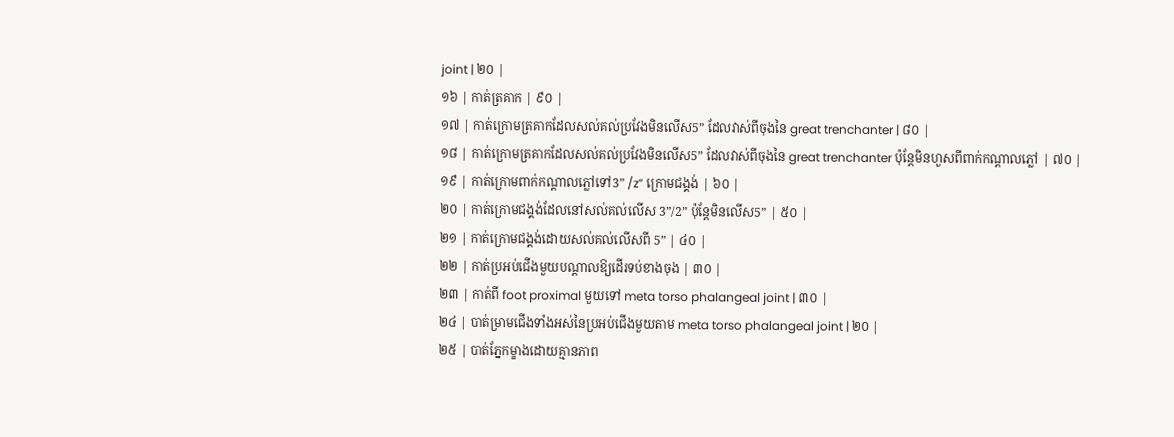joint | ២០ |
១៦ | កាត់ត្រគាក | ៩០ |
១៧ | កាត់ក្រោមត្រគាកដែលសល់គល់ប្រវែងមិនលើស5” ដែលវាស់ពីចុងនៃ great trenchanter | ៨០ |
១៨ | កាត់ក្រោមត្រគាកដែលសល់គល់ប្រវែងមិនលើស5” ដែលវាស់ពីចុងនៃ great trenchanter ប៉ុន្តែមិនហួសពីពាក់កណ្តាលភ្លៅ | ៧០ |
១៩ | កាត់ក្រោមពាក់កណ្តាលភ្លៅទៅ3” /z” ក្រោមជង្គង់ | ៦០ |
២០ | កាត់ក្រោមជង្គង់ដែលនៅសល់គល់លើស 3”/2” ប៉ុន្តែមិនលើស5” | ៥០ |
២១ | កាត់ក្រោមជង្គង់ដោយសល់គល់លើសពី 5” | ៤០ |
២២ | កាត់ប្រអប់ជើងមួយបណ្តាលឱ្យដើរទប់ខាងចុង | ៣០ |
២៣ | កាត់ពី foot proximal មួយទៅ meta torso phalangeal joint | ៣០ |
២៤ | បាត់ម្រាមជើងទាំងអស់នៃប្រអប់ជើងមួយតាម meta torso phalangeal joint | ២០ |
២៥ | បាត់ភ្នែកម្ខាងដោយគ្មានភាព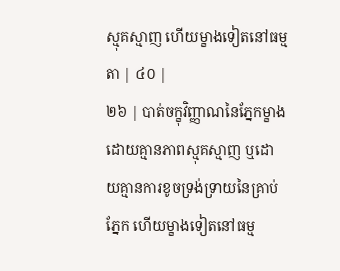ស្មុគស្មាញ ហើយម្ខាងទៀតនៅធម្មតា | ៤០ |
២៦ | បាត់ចក្ខុវិញ្ញាណនៃភ្នែកម្ខាងដោយគ្មានភាពស្មុគស្មាញ ឬដោយគ្មានការខូចទ្រង់ទ្រាយនៃគ្រាប់ភ្នែក ហើយម្ខាងទៀតនៅធម្ម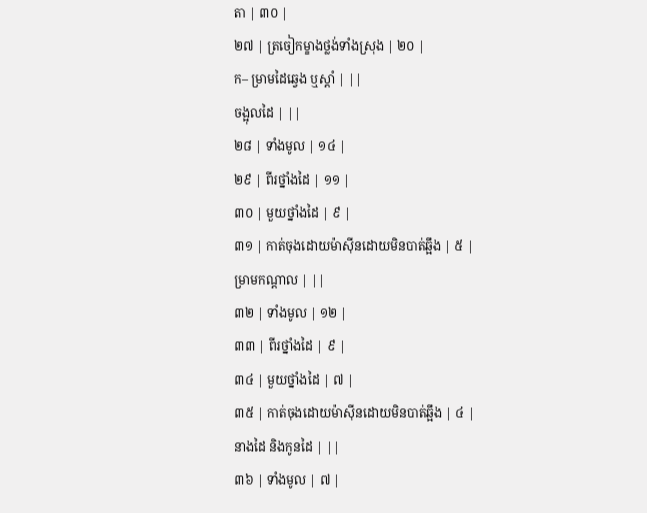តា | ៣០ |
២៧ | ត្រចៀកម្ខាងថ្លង់ទាំងស្រុង | ២០ |
ក– ម្រាមដៃឆ្វេង ឬស្តាំ | ||
ចង្អុលដៃ | ||
២៨ | ទាំងមូល | ១៤ |
២៩ | ពីរថ្នាំងដៃ | ១១ |
៣០ | មួយថ្នាំងដៃ | ៩ |
៣១ | កាត់ចុងដោយម៉ាស៊ីនដោយមិនបាត់ឆ្អឹង | ៥ |
ម្រាមកណ្តាល | ||
៣២ | ទាំងមូល | ១២ |
៣៣ | ពីរថ្នាំងដៃ | ៩ |
៣៤ | មួយថ្នាំងដៃ | ៧ |
៣៥ | កាត់ចុងដោយម៉ាស៊ីនដោយមិនបាត់ឆ្អឹង | ៤ |
នាងដៃ និងកូនដៃ | ||
៣៦ | ទាំងមូល | ៧ |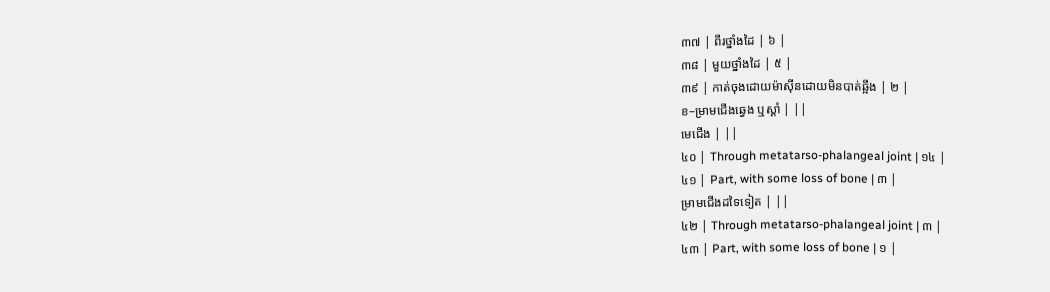៣៧ | ពីរថ្នាំងដៃ | ៦ |
៣៨ | មួយថ្នាំងដៃ | ៥ |
៣៩ | កាត់ចុងដោយម៉ាស៊ីនដោយមិនបាត់ឆ្អឹង | ២ |
ខ–ម្រាមជើងឆ្វេង ឬស្តាំ | ||
មេជើង | ||
៤០ | Through metatarso-phalangeal joint | ១៤ |
៤១ | Part, with some loss of bone | ៣ |
ម្រាមជើងដទៃទៀត | ||
៤២ | Through metatarso-phalangeal joint | ៣ |
៤៣ | Part, with some loss of bone | ១ |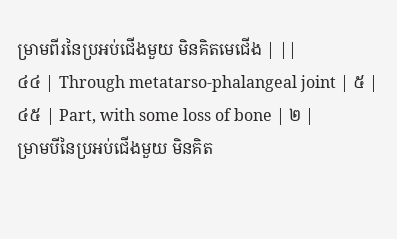ម្រាមពីរនៃប្រអប់ជើងមួយ មិនគិតមេជើង | ||
៤៤ | Through metatarso-phalangeal joint | ៥ |
៤៥ | Part, with some loss of bone | ២ |
ម្រាមបីនៃប្រអប់ជើងមួយ មិនគិត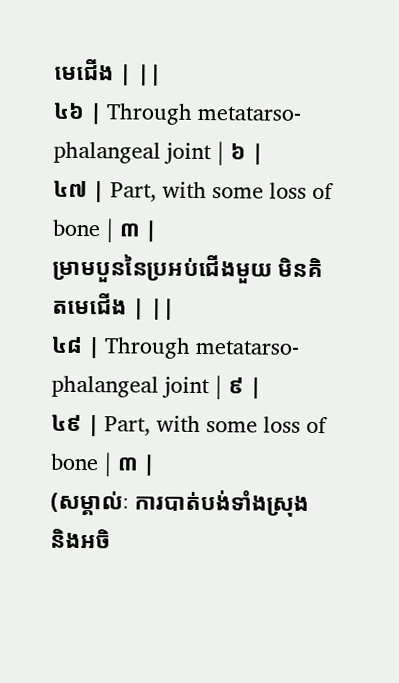មេជើង | ||
៤៦ | Through metatarso-phalangeal joint | ៦ |
៤៧ | Part, with some loss of bone | ៣ |
ម្រាមបួននៃប្រអប់ជើងមួយ មិនគិតមេជើង | ||
៤៨ | Through metatarso-phalangeal joint | ៩ |
៤៩ | Part, with some loss of bone | ៣ |
(សម្គាល់ៈ ការបាត់បង់ទាំងស្រុង
និងអចិ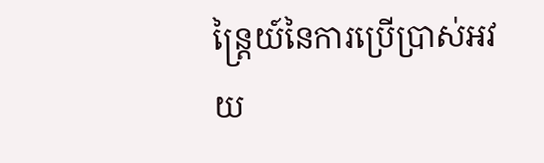ន្ត្រៃយ៍នៃការប្រើប្រាស់អវយ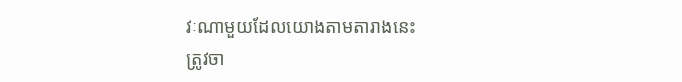វៈណាមួយដែលយោងតាមតារាងនេះ
ត្រូវចា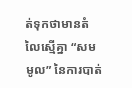ត់ទុកថាមានតំលៃស្មើគ្នា “សមមូល” នៃការបាត់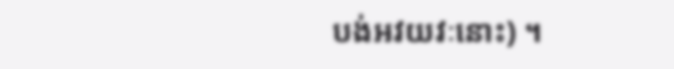បង់អវយវៈនោះ) ។